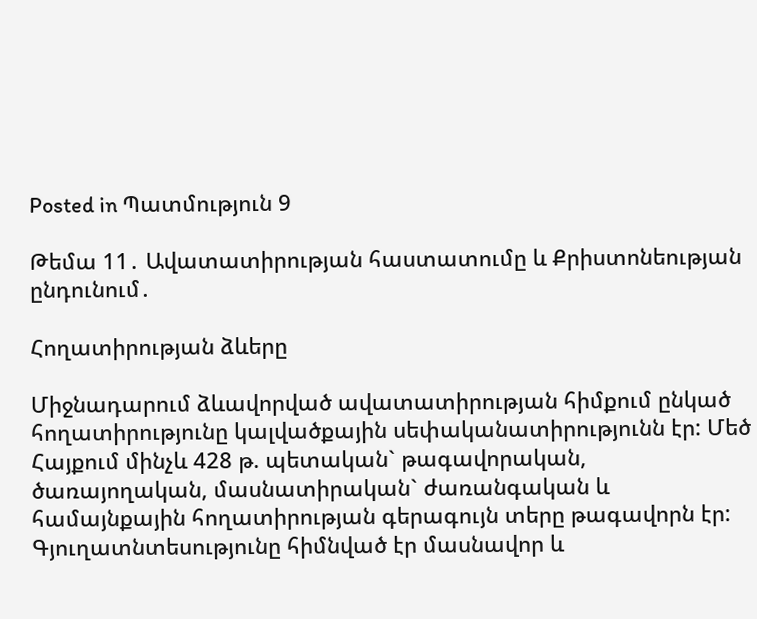Posted in Պատմություն 9

Թեմա 11․ Ավատատիրության հաստատումը և Քրիստոնեության ընդունում․

Հողատիրության ձևերը

Միջնադարում ձևավորված ավատատիրության հիմքում ընկած հողատիրությունը կալվածքային սեփականատիրությունն էր: Մեծ Հայքում մինչև 428 թ. պետական` թագավորական, ծառայողական, մասնատիրական` ժառանգական և համայնքային հողատիրության գերագույն տերը թագավորն էր: Գյուղատնտեսությունը հիմնված էր մասնավոր և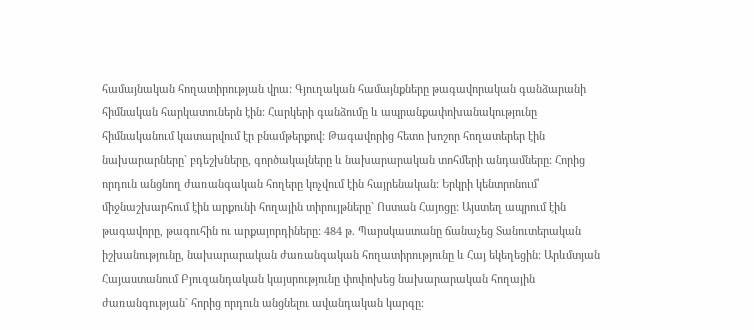համայնական հողատիրության վրա: Գյուղական համայնքները թագավորական գանձարանի հիմնական հարկատուներն էին: Հարկերի գանձումը և ապրանքափոխանակությունը հիմնականում կատարվում էր բնամթերքով: Թագավորից հետո խոշոր հողատերեր էին նախարարները` բդեշխները, գործակալները և նախարարական տոհմերի անդամները: Հորից որդուն անցնող ժառանգական հողերը կոչվում էին հայրենական: Երկրի կենտրոնում՝ միջնաշխարհում էին արքունի հողային տիրույթները` Ոստան Հայոցը: Այստեղ ապրում էին թագավորը, թագուհին ու արքայորդիները: 484 թ. Պարսկաստանը ճանաչեց Տանուտերական իշխանությունը, նախարարական ժառանգական հողատիրությունը և Հայ եկեղեցին: Արևմտյան Հայաստանում Բյուզանդական կայսրությունը փոփոխեց նախարարական հողային ժառանգության` հորից որդուն անցնելու ավանդական կարգը: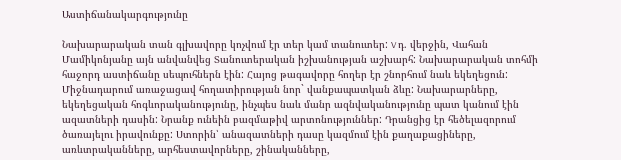Աստիճանակարգությունը

Նախարարական տան գլխավորը կոչվում էր տեր կամ տանուտեր: V դ. վերջին, Վահան Մամիկոնյանը այն անվանվեց Տանուտերական իշխանության աշխարհ: Նախարարական տոհմի հաջորդ աստիճանը սեպուհներն էին: Հայոց թագավորը հողեր էր շնորհում նաև եկեղեցուն: Միջնադարում առաջացավ հողատիրության նոր` վանքապատկան ձևը: Նախարարները, եկեղեցական հոգևորականությունը, ինչպես նաև մանր ազնվականությունը պատ կանում էին ազատների դասին: Նրանք ունեին բազմաթիվ արտոնություններ: Դրանցից էր հեծելազորում ծառայելու իրավունքը: Ստորին՝ անազատների դասը կազմում էին քաղաքացիները, առևտրականները, արհեստավորները, շինականները,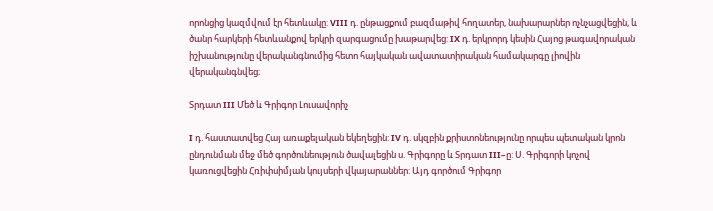որոնցից կազմվում էր հետևակը: VIII դ. ընթացքում բազմաթիվ հողատեր, նախարարներ ոչնչացվեցին, և ծանր հարկերի հետևանքով երկրի զարգացումը խաթարվեց: IX դ. երկրորդ կեսին Հայոց թագավորական իշխանությունը վերականգնումից հետո հայկական ավատատիրական համակարգը լիովին վերականգնվեց։

Տրդատ III Մեծ և Գրիգոր Լուսավորիչ

I դ. հաստատվեց Հայ առաքելական եկեղեցին: IV դ. սկզբին քրիստոնեությունը որպես պետական կրոն ընդունման մեջ մեծ գործունեություն ծավալեցին ս. Գրիգորը և Տրդատ III–ը: Ս. Գրիգորի կոչով կառուցվեցին Հռիփսիմյան կույսերի վկայարաններ: Այդ գործում Գրիգոր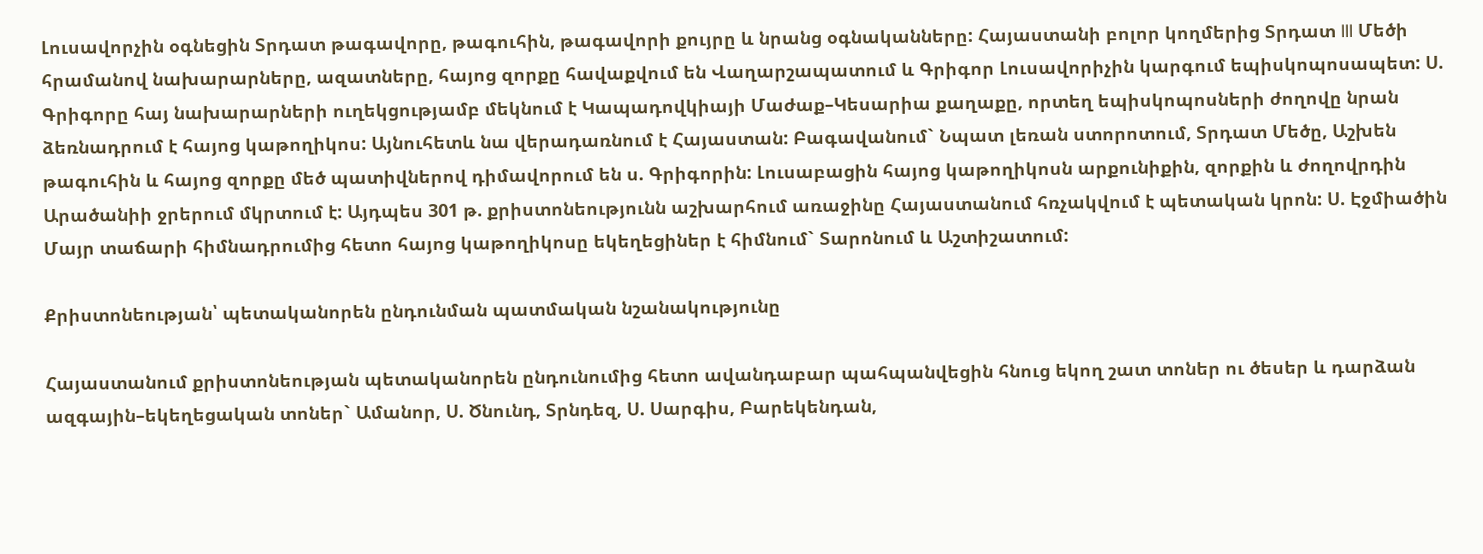Լուսավորչին օգնեցին Տրդատ թագավորը, թագուհին, թագավորի քույրը և նրանց օգնականները: Հայաստանի բոլոր կողմերից Տրդատ III Մեծի հրամանով նախարարները, ազատները, հայոց զորքը հավաքվում են Վաղարշապատում և Գրիգոր Լուսավորիչին կարգում եպիսկոպոսապետ: Ս. Գրիգորը հայ նախարարների ուղեկցությամբ մեկնում է Կապադովկիայի Մաժաք–Կեսարիա քաղաքը, որտեղ եպիսկոպոսների ժողովը նրան ձեռնադրում է հայոց կաթողիկոս: Այնուհետև նա վերադառնում է Հայաստան: Բագավանում` Նպատ լեռան ստորոտում, Տրդատ Մեծը, Աշխեն թագուհին և հայոց զորքը մեծ պատիվներով դիմավորում են ս. Գրիգորին: Լուսաբացին հայոց կաթողիկոսն արքունիքին, զորքին և ժողովրդին Արածանիի ջրերում մկրտում է: Այդպես 301 թ. քրիստոնեությունն աշխարհում առաջինը Հայաստանում հռչակվում է պետական կրոն: Ս. Էջմիածին Մայր տաճարի հիմնադրումից հետո հայոց կաթողիկոսը եկեղեցիներ է հիմնում` Տարոնում և Աշտիշատում:

Քրիստոնեության՝ պետականորեն ընդունման պատմական նշանակությունը

Հայաստանում քրիստոնեության պետականորեն ընդունումից հետո ավանդաբար պահպանվեցին հնուց եկող շատ տոներ ու ծեսեր և դարձան ազգային–եկեղեցական տոներ` Ամանոր, Ս. Ծնունդ, Տրնդեզ, Ս. Սարգիս, Բարեկենդան,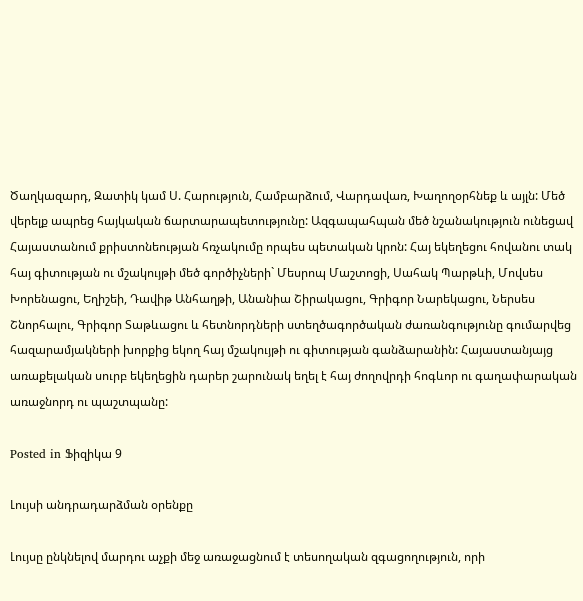Ծաղկազարդ, Զատիկ կամ Ս. Հարություն, Համբարձում, Վարդավառ, Խաղողօրհնեք և այլն: Մեծ վերելք ապրեց հայկական ճարտարապետությունը: Ազգապահպան մեծ նշանակություն ունեցավ Հայաստանում քրիստոնեության հռչակումը որպես պետական կրոն: Հայ եկեղեցու հովանու տակ հայ գիտության ու մշակույթի մեծ գործիչների` Մեսրոպ Մաշտոցի, Սահակ Պարթևի, Մովսես Խորենացու, Եղիշեի, Դավիթ Անհաղթի, Անանիա Շիրակացու, Գրիգոր Նարեկացու, Ներսես Շնորհալու, Գրիգոր Տաթևացու և հետնորդների ստեղծագործական ժառանգությունը գումարվեց հազարամյակների խորքից եկող հայ մշակույթի ու գիտության գանձարանին: Հայաստանյայց առաքելական սուրբ եկեղեցին դարեր շարունակ եղել է հայ ժողովրդի հոգևոր ու գաղափարական առաջնորդ ու պաշտպանը:

Posted in Ֆիզիկա 9

Լույսի անդրադարձման օրենքը

Լույսը ընկնելով մարդու աչքի մեջ առաջացնում է տեսողական զգացողություն, որի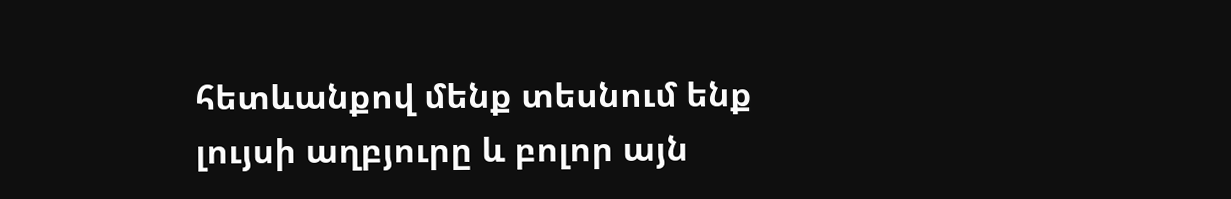հետևանքով մենք տեսնում ենք լույսի աղբյուրը և բոլոր այն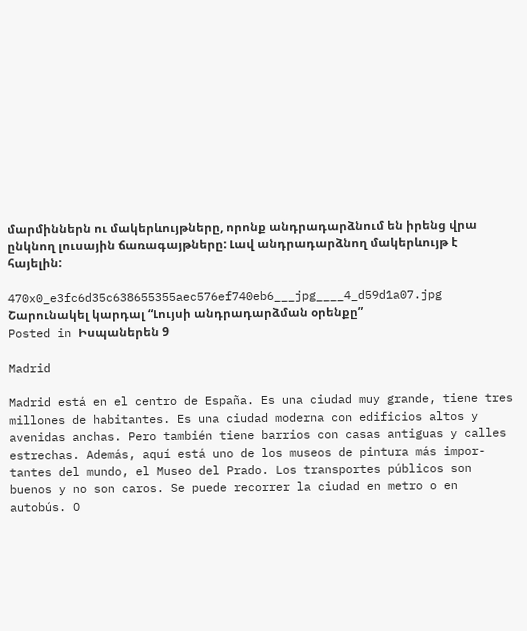մարմիններն ու մակերևույթները, որոնք անդրադարձնում են իրենց վրա ընկնող լուսային ճառագայթները: Լավ անդրադարձնող մակերևույթ է հայելին:

470x0_e3fc6d35c638655355aec576ef740eb6___jpg____4_d59d1a07.jpg
Շարունակել կարդալ “Լույսի անդրադարձման օրենքը”
Posted in Իսպաներեն 9

Madrid

Madrid está en el centro de España. Es una ciudad muy grande, tiene tres millones de habitantes. Es una ciudad moderna con edificios altos y avenidas anchas. Pero también tiene barrios con casas antiguas y calles estrechas. Además, aquí está uno de los museos de pintura más impor- tantes del mundo, el Museo del Prado. Los transportes públicos son buenos y no son caros. Se puede recorrer la ciudad en metro o en autobús. O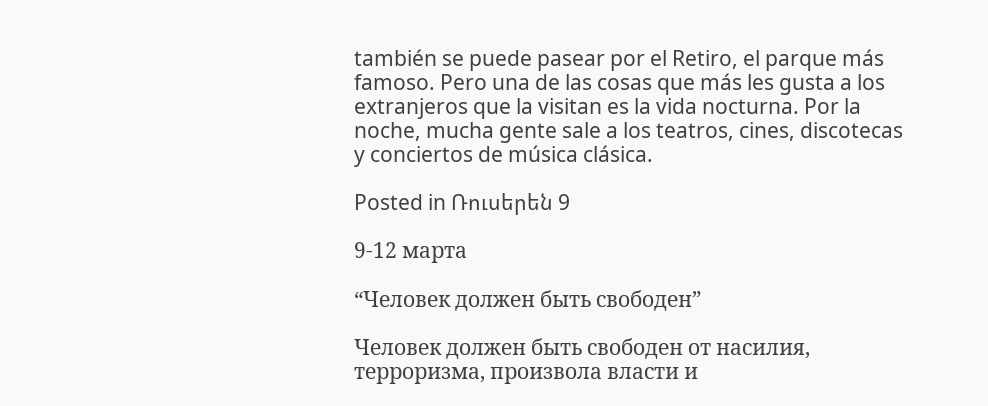también se puede pasear por el Retiro, el parque más famoso. Pero una de las cosas que más les gusta a los extranjeros que la visitan es la vida nocturna. Por la noche, mucha gente sale a los teatros, cines, discotecas y conciertos de música clásica.

Posted in Ռուսերեն 9

9-12 марта

“Человек должен быть свободен”

Человек должен быть свободен от насилия, терроризма, произвола власти и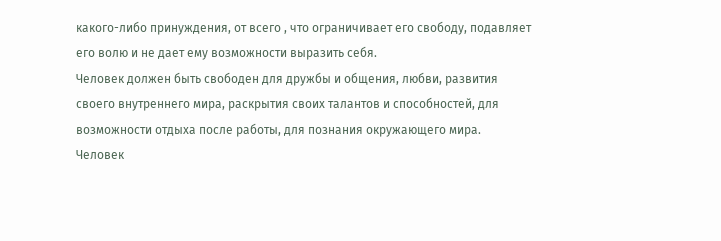какого-либо принуждения, от всего , что ограничивает его свободу, подавляет его волю и не дает ему возможности выразить себя.
Человек должен быть свободен для дружбы и общения, любви, развития своего внутреннего мира, раскрытия своих талантов и способностей, для возможности отдыха после работы, для познания окружающего мира.
Человек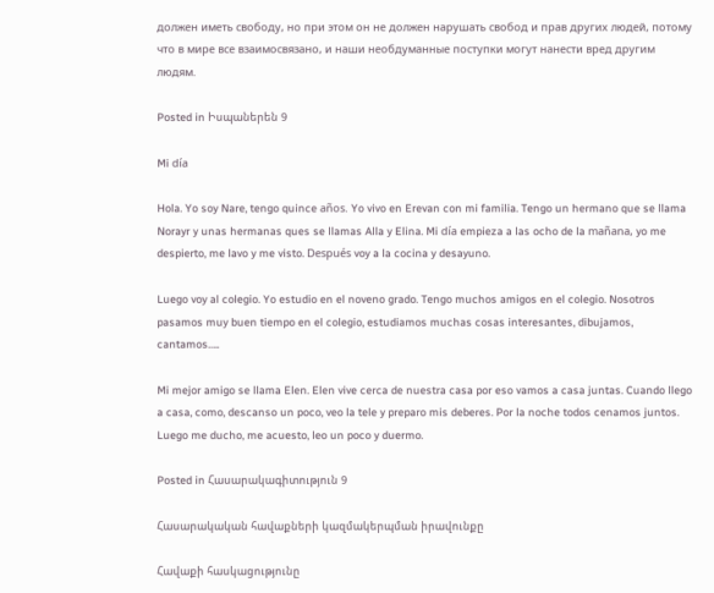должен иметь свободу, но при этом он не должен нарушать свобод и прав других людей, потому что в мире все взаимосвязано, и наши необдуманные поступки могут нанести вред другим людям.

Posted in Իսպաներեն 9

Mi día

Hola. Yo soy Nare, tengo quince años. Yo vivo en Erevan con mi familia. Tengo un hermano que se llama Norayr y unas hermanas ques se llamas Alla y Elina. Mi día empieza a las ocho de la mañana, yo me despierto, me lavo y me visto. Después voy a la cocina y desayuno.

Luego voy al colegio. Yo estudio en el noveno grado. Tengo muchos amigos en el colegio. Nosotros pasamos muy buen tiempo en el colegio, estudiamos muchas cosas interesantes, dibujamos, cantamos…..

Mi mejor amigo se llama Elen. Elen vive cerca de nuestra casa por eso vamos a casa juntas. Cuando llego a casa, como, descanso un poco, veo la tele y preparo mis deberes. Por la noche todos cenamos juntos. Luego me ducho, me acuesto, leo un poco y duermo.

Posted in Հասարակագիտություն 9

Հասարակական հավաքների կազմակերպման իրավունքը

Հավաքի հասկացությունը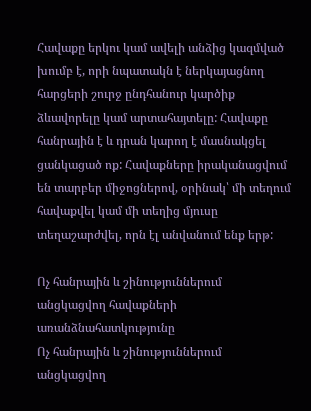Հավաքը երկու կամ ավելի անձից կազմված խումբ է, որի նպատակն է ներկայացնող հարցերի շուրջ ընդհանուր կարծիք ձևավորելը կամ արտահայտելը: Հավաքը հանրային է և դրան կարող է մասնակցել ցանկացած ոք: Հավաքները իրականացվում են տարբեր միջոցներով, օրինակ՝ մի տեղում հավաքվել կամ մի տեղից մյուսը տեղաշարժվել, որն էլ անվանում ենք երթ:

Ոչ հանրային և շինություններում անցկացվող հավաքների առանձնահատկությունը
Ոչ հանրային և շինություններում անցկացվող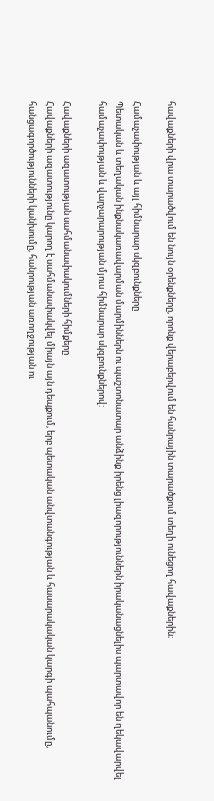հավաքների վրա տարածվում են նույն օրենքները, որոնք վերաբերվում են հանրային տարածքում տեղի ունեցող հավաքներին։

Համաչափության և այլ հիմնարար սկզբունքները
Պետական և տեղական ինքնակառավարման մարմիններն ու պաշտոնատար անձինք իրենց լիազորություններն իրականացնելիս պարտավոր են ղեկավարվել համաչափության և վարչարարության մյուս հիմնարար սկզբունքներով:

Հավաքների ազատության սահմանափակումների հիմքերը
Հավաքների ազատությունը կարող է սահմանափակվել միայն այն դեպքում, երբ պետական անվտանգության և հասարակական կարգի պահպանումը, հանցագործությունների կանխումը, հանրության առողջության ու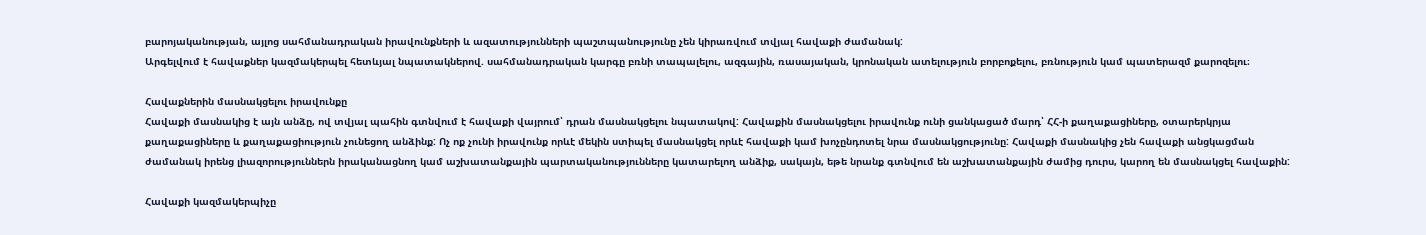բարոյականության, այլոց սահմանադրական իրավունքների և ազատությունների պաշտպանությունը չեն կիրառվում տվյալ հավաքի ժամանակ:
Արգելվում է հավաքներ կազմակերպել հետևյալ նպատակներով. սահմանադրական կարգը բռնի տապալելու, ազգային, ռասայական, կրոնական ատելություն բորբոքելու, բռնություն կամ պատերազմ քարոզելու։

Հավաքներին մասնակցելու իրավունքը
Հավաքի մասնակից է այն անձը, ով տվյալ պահին գտնվում է հավաքի վայրում՝ դրան մասնակցելու նպատակով: Հավաքին մասնակցելու իրավունք ունի ցանկացած մարդ՝ ՀՀ-ի քաղաքացիները, օտարերկրյա քաղաքացիները և քաղաքացիություն չունեցող անձինք: Ոչ ոք չունի իրավունք որևէ մեկին ստիպել մասնակցել որևէ հավաքի կամ խոչընդոտել նրա մասնակցությունը: Հավաքի մասնակից չեն հավաքի անցկացման ժամանակ իրենց լիազորություններն իրականացնող կամ աշխատանքային պարտականությունները կատարելող անձիք, սակայն, եթե նրանք գտնվում են աշխատանքային ժամից դուրս, կարող են մասնակցել հավաքին:

Հավաքի կազմակերպիչը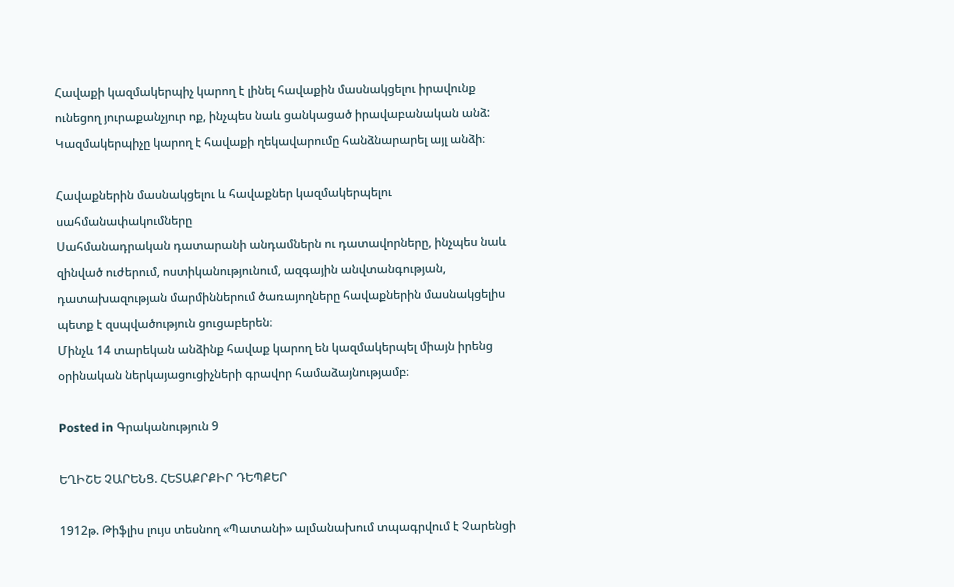Հավաքի կազմակերպիչ կարող է լինել հավաքին մասնակցելու իրավունք ունեցող յուրաքանչյուր ոք, ինչպես նաև ցանկացած իրավաբանական անձ: Կազմակերպիչը կարող է հավաքի ղեկավարումը հանձնարարել այլ անձի։

Հավաքներին մասնակցելու և հավաքներ կազմակերպելու սահմանափակումները
Սահմանադրական դատարանի անդամներն ու դատավորները, ինչպես նաև զինված ուժերում, ոստիկանությունում, ազգային անվտանգության, դատախազության մարմիններում ծառայողները հավաքներին մասնակցելիս պետք է զսպվածություն ցուցաբերեն։
Մինչև 14 տարեկան անձինք հավաք կարող են կազմակերպել միայն իրենց օրինական ներկայացուցիչների գրավոր համաձայնությամբ։

Posted in Գրականություն 9

ԵՂԻՇԵ ՉԱՐԵՆՑ. ՀԵՏԱՔՐՔԻՐ ԴԵՊՔԵՐ

1912թ. Թիֆլիս լույս տեսնող «Պատանի» ալմանախում տպագրվում է Չարենցի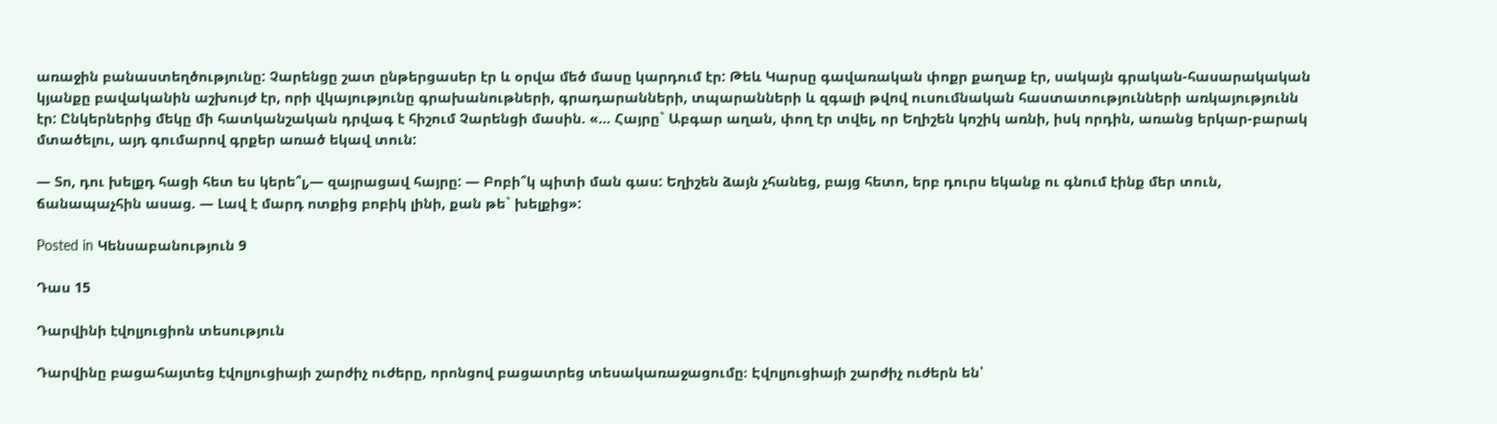առաջին բանաստեղծությունը: Չարենցը շատ ընթերցասեր էր և օրվա մեծ մասը կարդում էր: Թեև Կարսը գավառական փոքր քաղաք էր, սակայն գրական-հասարակական կյանքը բավականին աշխույժ էր, որի վկայությունը գրախանութների, գրադարանների, տպարանների և զգալի թվով ուսումնական հաստատությունների առկայությունն էր: Ընկերներից մեկը մի հատկանշական դրվագ է հիշում Չարենցի մասին. «… Հայրը` Աբգար աղան, փող էր տվել, որ Եղիշեն կոշիկ առնի, իսկ որդին, առանց երկար-բարակ մտածելու, այդ գումարով գրքեր առած եկավ տուն:

— Տո, դու խելքդ հացի հետ ես կերե՞լ,— զայրացավ հայրը: — Բոբի՞կ պիտի ման գաս: Եղիշեն ձայն չհանեց, բայց հետո, երբ դուրս եկանք ու գնում էինք մեր տուն, ճանապաչհին ասաց. — Լավ է մարդ ոտքից բոբիկ լինի, քան թե` խելքից»:

Posted in Կենսաբանություն 9

Դաս 15

Դարվինի էվոլյուցիոն տեսություն

Դարվինը բացահայտեց էվոլյուցիայի շարժիչ ուժերը, որոնցով բացատրեց տեսակառաջացումը։ Էվոլյուցիայի շարժիչ ուժերն են՝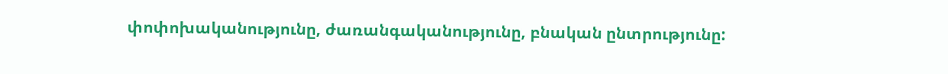փոփոխականությունը, ժառանգականությունը, բնական ընտրությունը: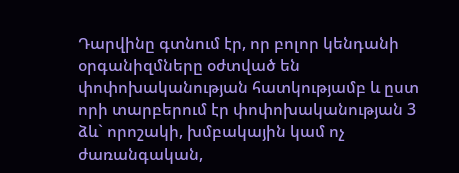Դարվինը գտնում էր, որ բոլոր կենդանի օրգանիզմները օժտված են փոփոխականության հատկությամբ և ըստ որի տարբերում էր փոփոխականության 3 ձև` որոշակի, խմբակային կամ ոչ ժառանգական,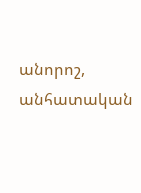անորոշ, անհատական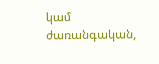կամ ժառանգական,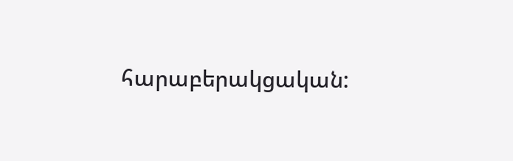հարաբերակցական: